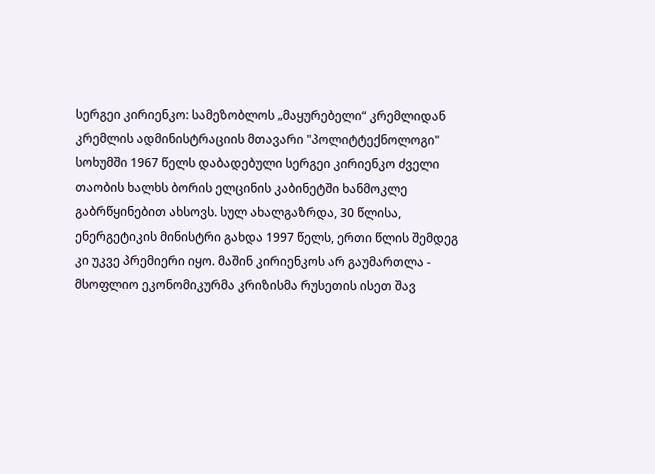სერგეი კირიენკო: სამეზობლოს „მაყურებელი“ კრემლიდან
კრემლის ადმინისტრაციის მთავარი "პოლიტტექნოლოგი"
სოხუმში 1967 წელს დაბადებული სერგეი კირიენკო ძველი თაობის ხალხს ბორის ელცინის კაბინეტში ხანმოკლე გაბრწყინებით ახსოვს. სულ ახალგაზრდა, 30 წლისა, ენერგეტიკის მინისტრი გახდა 1997 წელს, ერთი წლის შემდეგ კი უკვე პრემიერი იყო. მაშინ კირიენკოს არ გაუმართლა - მსოფლიო ეკონომიკურმა კრიზისმა რუსეთის ისეთ შავ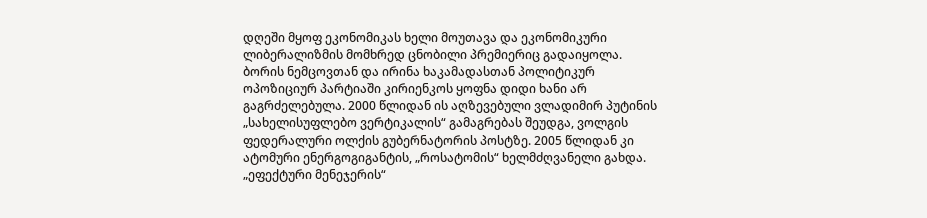დღეში მყოფ ეკონომიკას ხელი მოუთავა და ეკონომიკური ლიბერალიზმის მომხრედ ცნობილი პრემიერიც გადაიყოლა.
ბორის ნემცოვთან და ირინა ხაკამადასთან პოლიტიკურ ოპოზიციურ პარტიაში კირიენკოს ყოფნა დიდი ხანი არ გაგრძელებულა. 2000 წლიდან ის აღზევებული ვლადიმირ პუტინის „სახელისუფლებო ვერტიკალის“ გამაგრებას შეუდგა, ვოლგის ფედერალური ოლქის გუბერნატორის პოსტზე. 2005 წლიდან კი ატომური ენერგოგიგანტის, „როსატომის“ ხელმძღვანელი გახდა.
„ეფექტური მენეჯერის“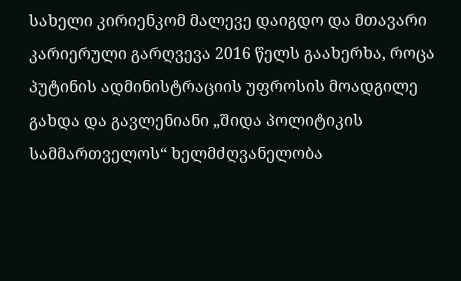სახელი კირიენკომ მალევე დაიგდო და მთავარი კარიერული გარღვევა 2016 წელს გაახერხა, როცა პუტინის ადმინისტრაციის უფროსის მოადგილე გახდა და გავლენიანი „შიდა პოლიტიკის სამმართველოს“ ხელმძღვანელობა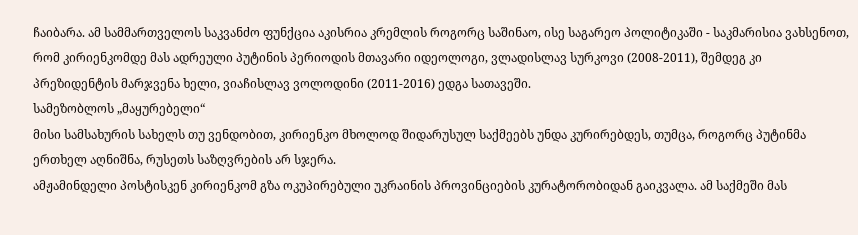ჩაიბარა. ამ სამმართველოს საკვანძო ფუნქცია აკისრია კრემლის როგორც საშინაო, ისე საგარეო პოლიტიკაში - საკმარისია ვახსენოთ, რომ კირიენკომდე მას ადრეული პუტინის პერიოდის მთავარი იდეოლოგი, ვლადისლავ სურკოვი (2008-2011), შემდეგ კი პრეზიდენტის მარჯვენა ხელი, ვიაჩისლავ ვოლოდინი (2011-2016) ედგა სათავეში.
სამეზობლოს „მაყურებელი“
მისი სამსახურის სახელს თუ ვენდობით, კირიენკო მხოლოდ შიდარუსულ საქმეებს უნდა კურირებდეს, თუმცა, როგორც პუტინმა ერთხელ აღნიშნა, რუსეთს საზღვრების არ სჯერა.
ამჟამინდელი პოსტისკენ კირიენკომ გზა ოკუპირებული უკრაინის პროვინციების კურატორობიდან გაიკვალა. ამ საქმეში მას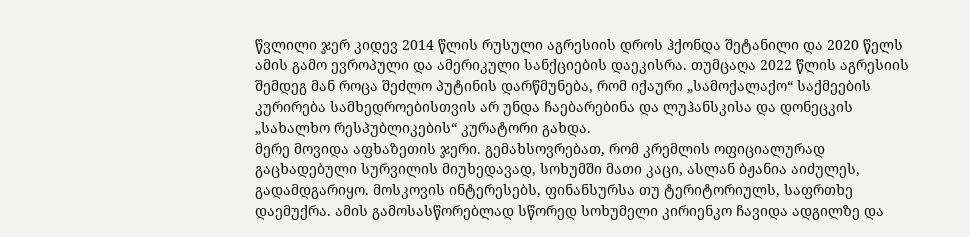წვლილი ჯერ კიდევ 2014 წლის რუსული აგრესიის დროს ჰქონდა შეტანილი და 2020 წელს ამის გამო ევროპული და ამერიკული სანქციების დაეკისრა. თუმცაღა 2022 წლის აგრესიის შემდეგ მან როცა შეძლო პუტინის დარწმუნება, რომ იქაური „სამოქალაქო“ საქმეების კურირება სამხედროებისთვის არ უნდა ჩაებარებინა და ლუჰანსკისა და დონეცკის „სახალხო რესპუბლიკების“ კურატორი გახდა.
მერე მოვიდა აფხაზეთის ჯერი. გემახსოვრებათ, რომ კრემლის ოფიციალურად გაცხადებული სურვილის მიუხედავად, სოხუმში მათი კაცი, ასლან ბჟანია აიძულეს, გადამდგარიყო. მოსკოვის ინტერესებს, ფინანსურსა თუ ტერიტორიულს, საფრთხე დაემუქრა. ამის გამოსასწორებლად სწორედ სოხუმელი კირიენკო ჩავიდა ადგილზე და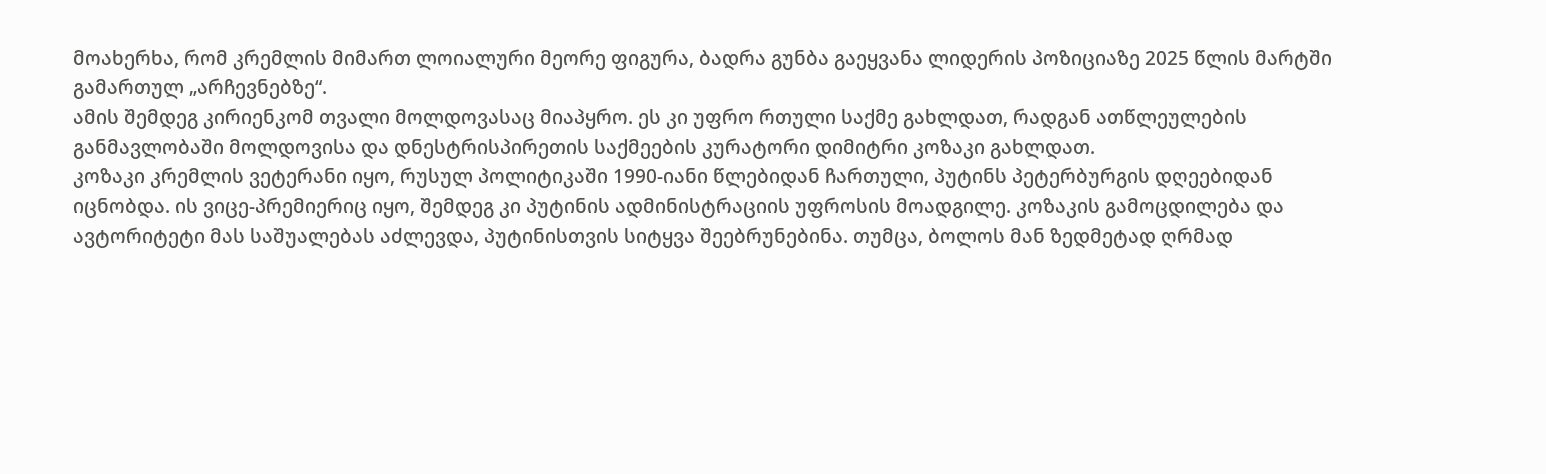მოახერხა, რომ კრემლის მიმართ ლოიალური მეორე ფიგურა, ბადრა გუნბა გაეყვანა ლიდერის პოზიციაზე 2025 წლის მარტში გამართულ „არჩევნებზე“.
ამის შემდეგ კირიენკომ თვალი მოლდოვასაც მიაპყრო. ეს კი უფრო რთული საქმე გახლდათ, რადგან ათწლეულების განმავლობაში მოლდოვისა და დნესტრისპირეთის საქმეების კურატორი დიმიტრი კოზაკი გახლდათ.
კოზაკი კრემლის ვეტერანი იყო, რუსულ პოლიტიკაში 1990-იანი წლებიდან ჩართული, პუტინს პეტერბურგის დღეებიდან იცნობდა. ის ვიცე-პრემიერიც იყო, შემდეგ კი პუტინის ადმინისტრაციის უფროსის მოადგილე. კოზაკის გამოცდილება და ავტორიტეტი მას საშუალებას აძლევდა, პუტინისთვის სიტყვა შეებრუნებინა. თუმცა, ბოლოს მან ზედმეტად ღრმად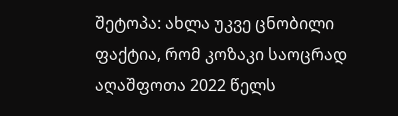შეტოპა: ახლა უკვე ცნობილი ფაქტია, რომ კოზაკი საოცრად აღაშფოთა 2022 წელს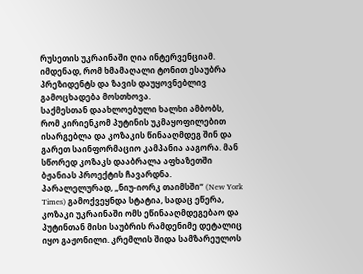რუსეთის უკრაინაში ღია ინტერვენციამ. იმდენად, რომ ხმამაღალი ტონით ესაუბრა პრეზიდენტს და ზავის დაუყოვნებლივ გამოცხადება მოსთხოვა.
საქმესთან დაახლოებული ხალხი ამბობს, რომ კირიენკომ პუტინის უკმაყოფილებით ისარგებლა და კოზაკის წინააღმდეგ შინ და გარეთ საინფორმაციო კამპანია ააგორა. მან სწორედ კოზაკს დააბრალა აფხაზეთში ბჟანიას პროექტის ჩავარდნა. პარალელურად, „ნიუ-იორკ თაიმსში“ (New York Times) გამოქვეყნდა სტატია, სადაც ეწერა, კოზაკი უკრაინაში ომს ეწინააღმდეგებაო და პუტინთან მისი საუბრის რამდენიმე დეტალიც იყო გაჟონილი. კრემლის შიდა სამზარეულოს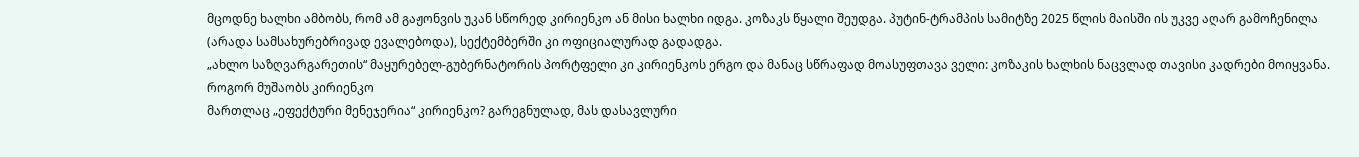მცოდნე ხალხი ამბობს, რომ ამ გაჟონვის უკან სწორედ კირიენკო ან მისი ხალხი იდგა. კოზაკს წყალი შეუდგა. პუტინ-ტრამპის სამიტზე 2025 წლის მაისში ის უკვე აღარ გამოჩენილა (არადა სამსახურებრივად ევალებოდა), სექტემბერში კი ოფიციალურად გადადგა.
„ახლო საზღვარგარეთის“ მაყურებელ-გუბერნატორის პორტფელი კი კირიენკოს ერგო და მანაც სწრაფად მოასუფთავა ველი: კოზაკის ხალხის ნაცვლად თავისი კადრები მოიყვანა.
როგორ მუშაობს კირიენკო
მართლაც „ეფექტური მენეჯერია“ კირიენკო? გარეგნულად, მას დასავლური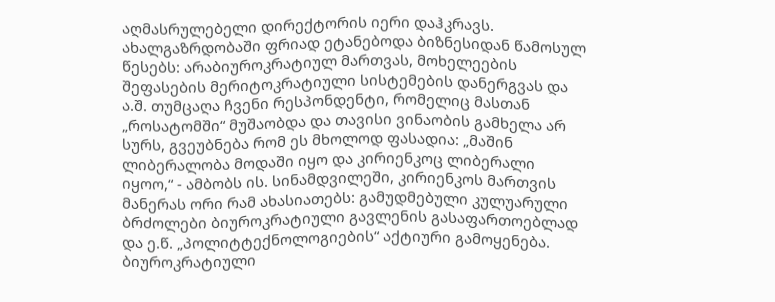აღმასრულებელი დირექტორის იერი დაჰკრავს. ახალგაზრდობაში ფრიად ეტანებოდა ბიზნესიდან წამოსულ წესებს: არაბიუროკრატიულ მართვას, მოხელეების შეფასების მერიტოკრატიული სისტემების დანერგვას და ა.შ. თუმცაღა ჩვენი რესპონდენტი, რომელიც მასთან „როსატომში“ მუშაობდა და თავისი ვინაობის გამხელა არ სურს, გვეუბნება რომ ეს მხოლოდ ფასადია: „მაშინ ლიბერალობა მოდაში იყო და კირიენკოც ლიბერალი იყოო,“ - ამბობს ის. სინამდვილეში, კირიენკოს მართვის მანერას ორი რამ ახასიათებს: გამუდმებული კულუარული ბრძოლები ბიუროკრატიული გავლენის გასაფართოებლად და ე.წ. „პოლიტტექნოლოგიების“ აქტიური გამოყენება.
ბიუროკრატიული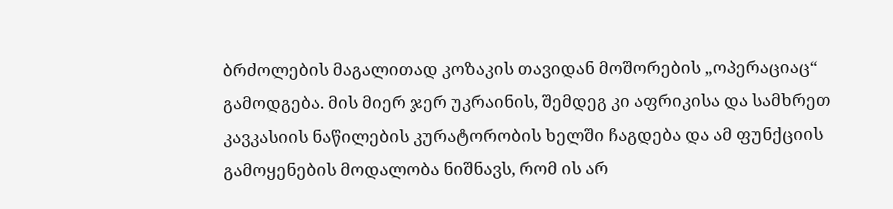ბრძოლების მაგალითად კოზაკის თავიდან მოშორების „ოპერაციაც“ გამოდგება. მის მიერ ჯერ უკრაინის, შემდეგ კი აფრიკისა და სამხრეთ კავკასიის ნაწილების კურატორობის ხელში ჩაგდება და ამ ფუნქციის გამოყენების მოდალობა ნიშნავს, რომ ის არ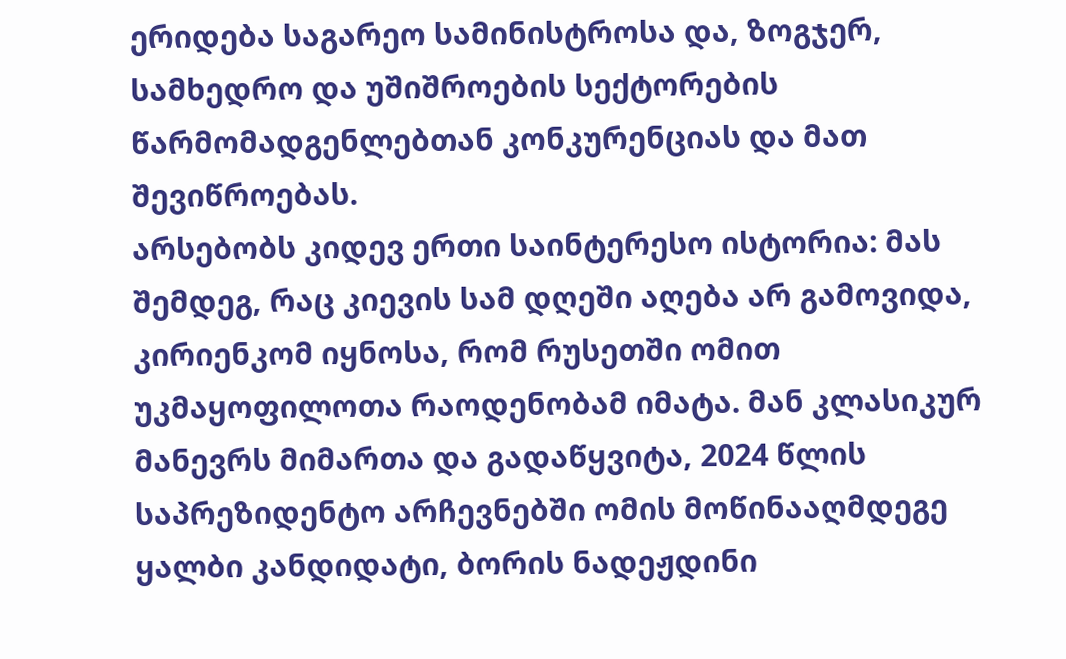ერიდება საგარეო სამინისტროსა და, ზოგჯერ, სამხედრო და უშიშროების სექტორების წარმომადგენლებთან კონკურენციას და მათ შევიწროებას.
არსებობს კიდევ ერთი საინტერესო ისტორია: მას შემდეგ, რაც კიევის სამ დღეში აღება არ გამოვიდა, კირიენკომ იყნოსა, რომ რუსეთში ომით უკმაყოფილოთა რაოდენობამ იმატა. მან კლასიკურ მანევრს მიმართა და გადაწყვიტა, 2024 წლის საპრეზიდენტო არჩევნებში ომის მოწინააღმდეგე ყალბი კანდიდატი, ბორის ნადეჟდინი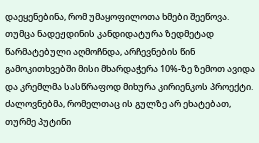დაეყენებინა, რომ უმაყოფილოთა ხმები შეეწოვა. თუმცა ნადეჟდინის კანდიდატურა ზედმეტად წარმატებული აღმოჩნდა, არჩევნების წინ გამოკითხვებში მისი მხარდაჭერა 10%-ზე ზემოთ ავიდა და კრემლმა სასწრაფოდ მიხურა კირიენკოს პროექტი. ძალოვნებმა, რომელთაც ის გულზე არ ეხატებათ, თურმე პუტინი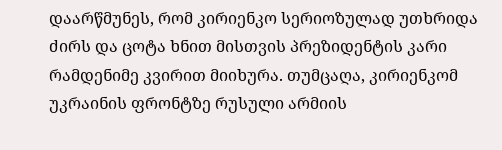დაარწმუნეს, რომ კირიენკო სერიოზულად უთხრიდა ძირს და ცოტა ხნით მისთვის პრეზიდენტის კარი რამდენიმე კვირით მიიხურა. თუმცაღა, კირიენკომ უკრაინის ფრონტზე რუსული არმიის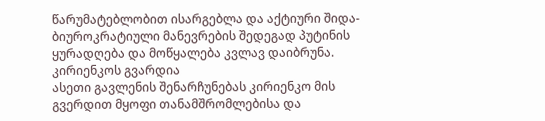წარუმატებლობით ისარგებლა და აქტიური შიდა-ბიუროკრატიული მანევრების შედეგად პუტინის ყურადღება და მოწყალება კვლავ დაიბრუნა.
კირიენკოს გვარდია
ასეთი გავლენის შენარჩუნებას კირიენკო მის გვერდით მყოფი თანამშრომლებისა და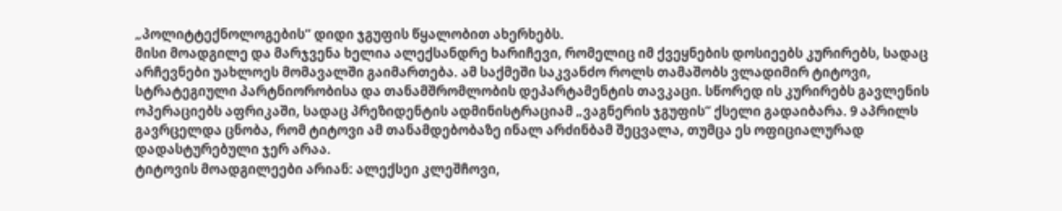„პოლიტტექნოლოგების“ დიდი ჯგუფის წყალობით ახერხებს.
მისი მოადგილე და მარჯვენა ხელია ალექსანდრე ხარიჩევი, რომელიც იმ ქვეყნების დოსიეებს კურირებს, სადაც არჩევნები უახლოეს მომავალში გაიმართება. ამ საქმეში საკვანძო როლს თამაშობს ვლადიმირ ტიტოვი, სტრატეგიული პარტნიორობისა და თანამშრომლობის დეპარტამენტის თავკაცი. სწორედ ის კურირებს გავლენის ოპერაციებს აფრიკაში, სადაც პრეზიდენტის ადმინისტრაციამ „ვაგნერის ჯგუფის“ ქსელი გადაიბარა. 9 აპრილს გავრცელდა ცნობა, რომ ტიტოვი ამ თანამდებობაზე ინალ არძინბამ შეცვალა, თუმცა ეს ოფიციალურად დადასტურებული ჯერ არაა.
ტიტოვის მოადგილეები არიან: ალექსეი კლეშჩოვი,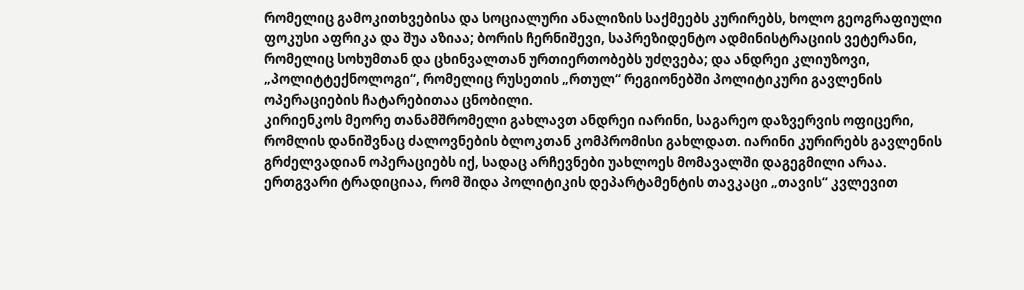რომელიც გამოკითხვებისა და სოციალური ანალიზის საქმეებს კურირებს, ხოლო გეოგრაფიული ფოკუსი აფრიკა და შუა აზიაა; ბორის ჩერნიშევი, საპრეზიდენტო ადმინისტრაციის ვეტერანი, რომელიც სოხუმთან და ცხინვალთან ურთიერთობებს უძღვება; და ანდრეი კლიუზოვი, „პოლიტტექნოლოგი“, რომელიც რუსეთის „რთულ“ რეგიონებში პოლიტიკური გავლენის ოპერაციების ჩატარებითაა ცნობილი.
კირიენკოს მეორე თანამშრომელი გახლავთ ანდრეი იარინი, საგარეო დაზვერვის ოფიცერი, რომლის დანიშვნაც ძალოვნების ბლოკთან კომპრომისი გახლდათ. იარინი კურირებს გავლენის გრძელვადიან ოპერაციებს იქ, სადაც არჩევნები უახლოეს მომავალში დაგეგმილი არაა.
ერთგვარი ტრადიციაა, რომ შიდა პოლიტიკის დეპარტამენტის თავკაცი „თავის“ კვლევით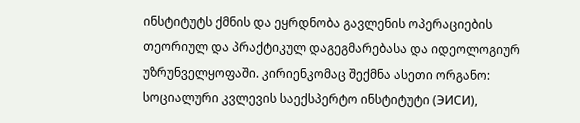ინსტიტუტს ქმნის და ეყრდნობა გავლენის ოპერაციების თეორიულ და პრაქტიკულ დაგეგმარებასა და იდეოლოგიურ უზრუნველყოფაში. კირიენკომაც შექმნა ასეთი ორგანო: სოციალური კვლევის საექსპერტო ინსტიტუტი (ЭИСИ),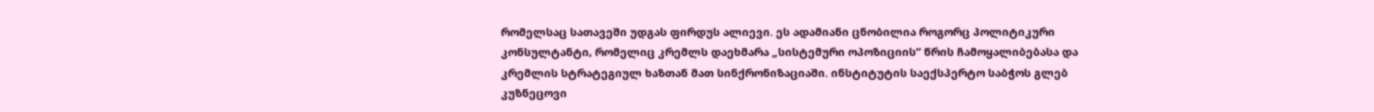რომელსაც სათავეში უდგას ფირდუს ალიევი. ეს ადამიანი ცნობილია როგორც პოლიტიკური კონსულტანტი, რომელიც კრემლს დაეხმარა „სისტემური ოპოზიციის“ წრის ჩამოყალიბებასა და კრემლის სტრატეგიულ ხაზთან მათ სინქრონიზაციაში. ინსტიტუტის საექსპერტო საბჭოს გლებ კუზნეცოვი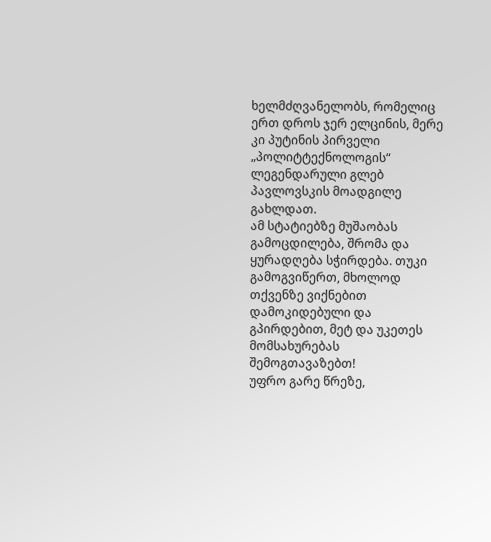ხელმძღვანელობს, რომელიც ერთ დროს ჯერ ელცინის, მერე კი პუტინის პირველი „პოლიტტექნოლოგის“ ლეგენდარული გლებ პავლოვსკის მოადგილე გახლდათ.
ამ სტატიებზე მუშაობას გამოცდილება, შრომა და ყურადღება სჭირდება. თუკი გამოგვიწერთ, მხოლოდ თქვენზე ვიქნებით დამოკიდებული და გპირდებით, მეტ და უკეთეს მომსახურებას შემოგთავაზებთ!
უფრო გარე წრეზე,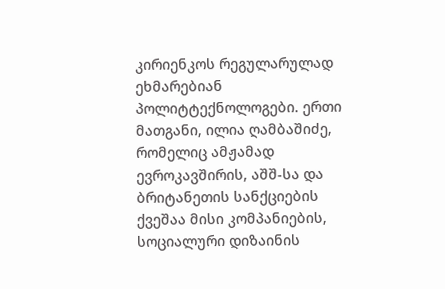კირიენკოს რეგულარულად ეხმარებიან პოლიტტექნოლოგები. ერთი მათგანი, ილია ღამბაშიძე, რომელიც ამჟამად ევროკავშირის, აშშ-სა და ბრიტანეთის სანქციების ქვეშაა მისი კომპანიების, სოციალური დიზაინის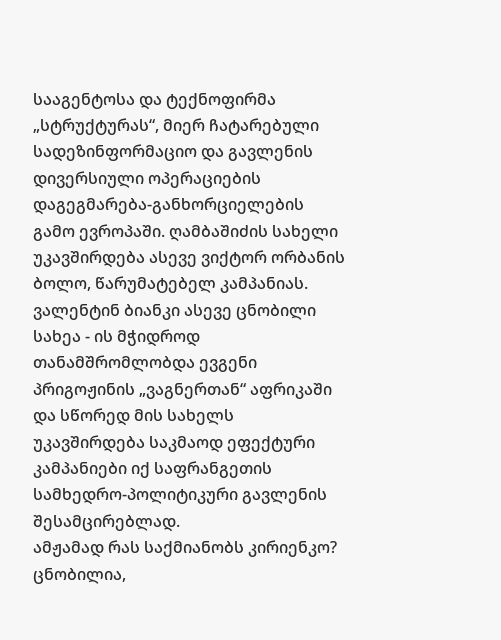სააგენტოსა და ტექნოფირმა „სტრუქტურას“, მიერ ჩატარებული სადეზინფორმაციო და გავლენის დივერსიული ოპერაციების დაგეგმარება-განხორციელების გამო ევროპაში. ღამბაშიძის სახელი უკავშირდება ასევე ვიქტორ ორბანის ბოლო, წარუმატებელ კამპანიას. ვალენტინ ბიანკი ასევე ცნობილი სახეა - ის მჭიდროდ თანამშრომლობდა ევგენი პრიგოჟინის „ვაგნერთან“ აფრიკაში და სწორედ მის სახელს უკავშირდება საკმაოდ ეფექტური კამპანიები იქ საფრანგეთის სამხედრო-პოლიტიკური გავლენის შესამცირებლად.
ამჟამად რას საქმიანობს კირიენკო?
ცნობილია,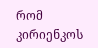რომ კირიენკოს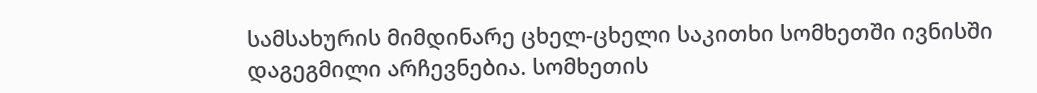სამსახურის მიმდინარე ცხელ-ცხელი საკითხი სომხეთში ივნისში დაგეგმილი არჩევნებია. სომხეთის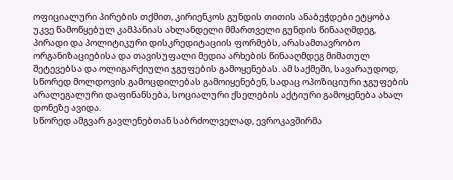ოფიციალური პირების თქმით, კირიენკოს გუნდის თითის ანაბეჭდები ეტყობა უკვე წამოწყებულ კამპანიას ახლანდელი მმართველი გუნდის წინააღმდეგ, პირადი და პოლიტიკური დისკრედიტაციის ფორმებს, არასამთავრობო ორგანიზაციებისა და თავისუფალი მედია არხების წინააღმდეგ მიმათულ შეტევებსა და ოლიგარქიული ჯგუფების გამოყენებას. ამ საქმეში, სავარაუდოდ, სწორედ მოლდოვის გამოცდილებას გამოიყენებენ, სადაც ოპოზიციური ჯგუფების არალეგალური დაფინანსება, სოციალური ქსელების აქტიური გამოყენება ახალ დონეზე ავიდა.
სწორედ ამგვარ გავლენებთან საბრძოლველად, ევროკავშირმა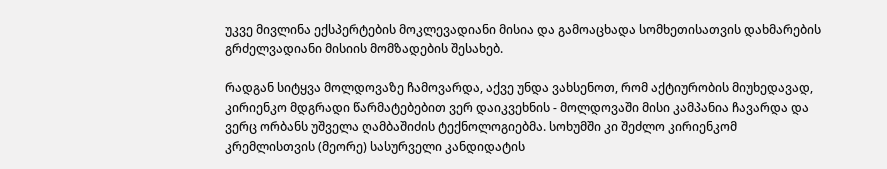უკვე მივლინა ექსპერტების მოკლევადიანი მისია და გამოაცხადა სომხეთისათვის დახმარების გრძელვადიანი მისიის მომზადების შესახებ.

რადგან სიტყვა მოლდოვაზე ჩამოვარდა, აქვე უნდა ვახსენოთ, რომ აქტიურობის მიუხედავად, კირიენკო მდგრადი წარმატებებით ვერ დაიკვეხნის - მოლდოვაში მისი კამპანია ჩავარდა და ვერც ორბანს უშველა ღამბაშიძის ტექნოლოგიებმა. სოხუმში კი შეძლო კირიენკომ კრემლისთვის (მეორე) სასურველი კანდიდატის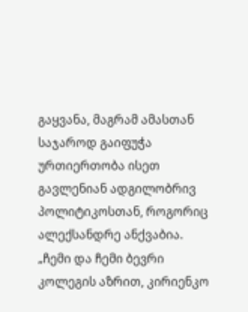გაყვანა, მაგრამ ამასთან საჯაროდ გაიფუჭა ურთიერთობა ისეთ გავლენიან ადგილობრივ პოლიტიკოსთან, როგორიც ალექსანდრე ანქვაბია.
„ჩემი და ჩემი ბევრი კოლეგის აზრით, კირიენკო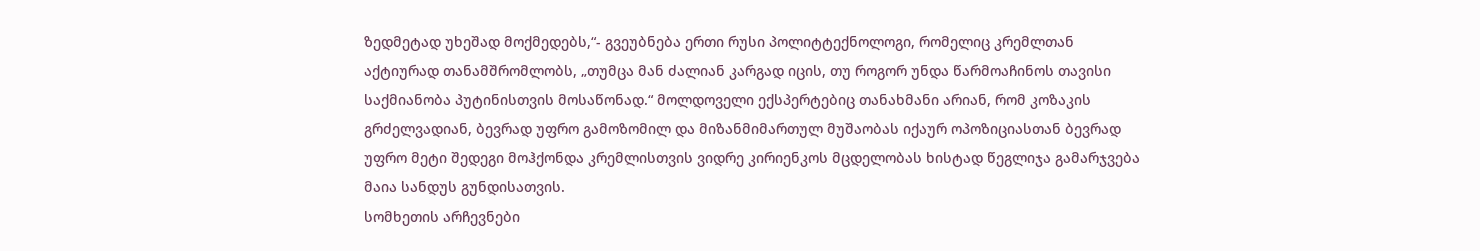ზედმეტად უხეშად მოქმედებს,“- გვეუბნება ერთი რუსი პოლიტტექნოლოგი, რომელიც კრემლთან აქტიურად თანამშრომლობს, „თუმცა მან ძალიან კარგად იცის, თუ როგორ უნდა წარმოაჩინოს თავისი საქმიანობა პუტინისთვის მოსაწონად.“ მოლდოველი ექსპერტებიც თანახმანი არიან, რომ კოზაკის გრძელვადიან, ბევრად უფრო გამოზომილ და მიზანმიმართულ მუშაობას იქაურ ოპოზიციასთან ბევრად უფრო მეტი შედეგი მოჰქონდა კრემლისთვის ვიდრე კირიენკოს მცდელობას ხისტად წეგლიჯა გამარჯვება მაია სანდუს გუნდისათვის.
სომხეთის არჩევნები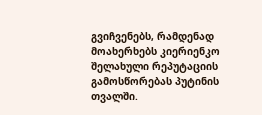გვიჩვენებს, რამდენად მოახერხებს კიერიენკო შელახული რეპუტაციის გამოსწორებას პუტინის თვალში.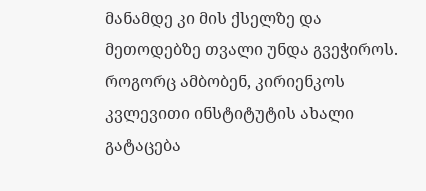მანამდე კი მის ქსელზე და მეთოდებზე თვალი უნდა გვეჭიროს.
როგორც ამბობენ, კირიენკოს კვლევითი ინსტიტუტის ახალი გატაცება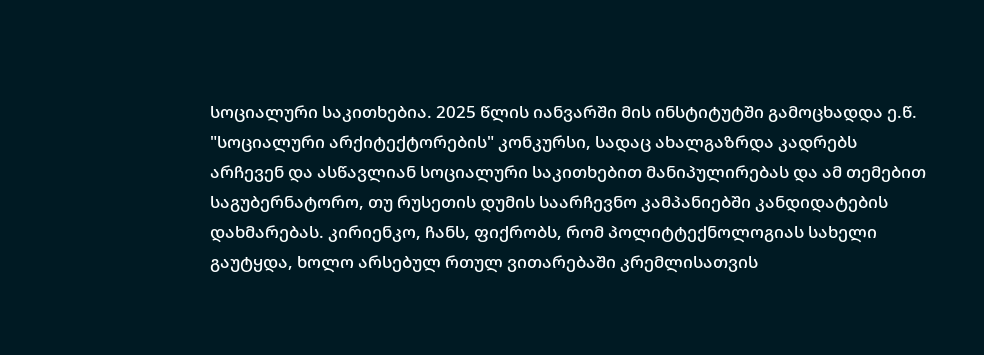სოციალური საკითხებია. 2025 წლის იანვარში მის ინსტიტუტში გამოცხადდა ე.წ. "სოციალური არქიტექტორების" კონკურსი, სადაც ახალგაზრდა კადრებს არჩევენ და ასწავლიან სოციალური საკითხებით მანიპულირებას და ამ თემებით საგუბერნატორო, თუ რუსეთის დუმის საარჩევნო კამპანიებში კანდიდატების დახმარებას. კირიენკო, ჩანს, ფიქრობს, რომ პოლიტტექნოლოგიას სახელი გაუტყდა, ხოლო არსებულ რთულ ვითარებაში კრემლისათვის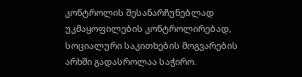კონტროლის შესანარჩუნებლად უკმაყოფილების კონტროლირებად, სოციალური საკითხების მოგვარების არხში გადასროლაა საჭირო.